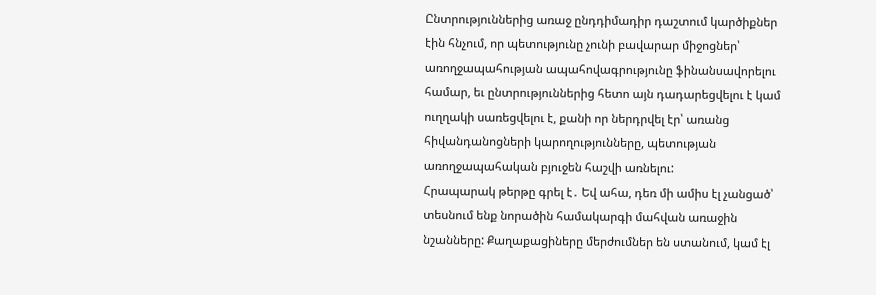Ընտրություններից առաջ ընդդիմադիր դաշտում կարծիքներ էին հնչում, որ պետությունը չունի բավարար միջոցներ՝ առողջապահության ապահովագրությունը ֆինանսավորելու համար, եւ ընտրություններից հետո այն դադարեցվելու է կամ ուղղակի սառեցվելու է, քանի որ ներդրվել էր՝ առանց հիվանդանոցների կարողությունները, պետության առողջապահական բյուջեն հաշվի առնելու:
Հրապարակ թերթը գրել է․ Եվ ահա, դեռ մի ամիս էլ չանցած՝ տեսնում ենք նորածին համակարգի մահվան առաջին նշանները: Քաղաքացիները մերժումներ են ստանում, կամ էլ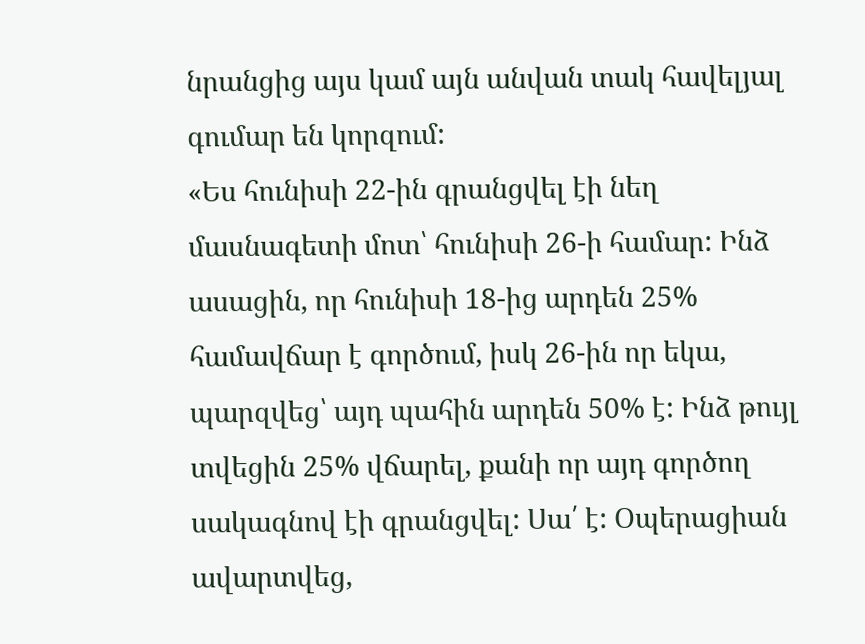նրանցից այս կամ այն անվան տակ հավելյալ գումար են կորզում:
«Ես հունիսի 22-ին գրանցվել էի նեղ մասնագետի մոտ՝ հունիսի 26-ի համար: Ինձ ասացին, որ հունիսի 18-ից արդեն 25% համավճար է գործում, իսկ 26-ին որ եկա, պարզվեց՝ այդ պահին արդեն 50% է: Ինձ թույլ տվեցին 25% վճարել, քանի որ այդ գործող սակագնով էի գրանցվել: Սա՛ է: Օպերացիան ավարտվեց,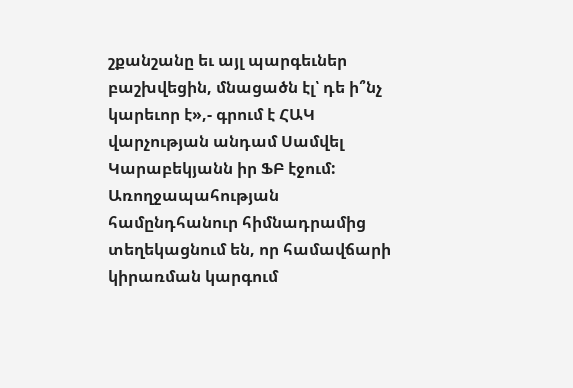շքանշանը եւ այլ պարգեւներ բաշխվեցին, մնացածն էլ՝ դե ի՞նչ կարեւոր է»,- գրում է ՀԱԿ վարչության անդամ Սամվել Կարաբեկյանն իր ՖԲ էջում:
Առողջապահության համընդհանուր հիմնադրամից տեղեկացնում են, որ համավճարի կիրառման կարգում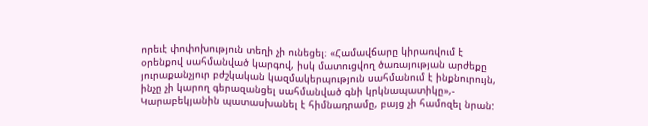որեւէ փոփոխություն տեղի չի ունեցել։ «Համավճարը կիրառվում է օրենքով սահմանված կարգով, իսկ մատուցվող ծառայության արժեքը յուրաքանչյուր բժշկական կազմակերպություն սահմանում է ինքնուրույն, ինչը չի կարող գերազանցել սահմանված գնի կրկնապատիկը»,- Կարաբեկյանին պատասխանել է հիմնադրամը, բայց չի համոզել նրան: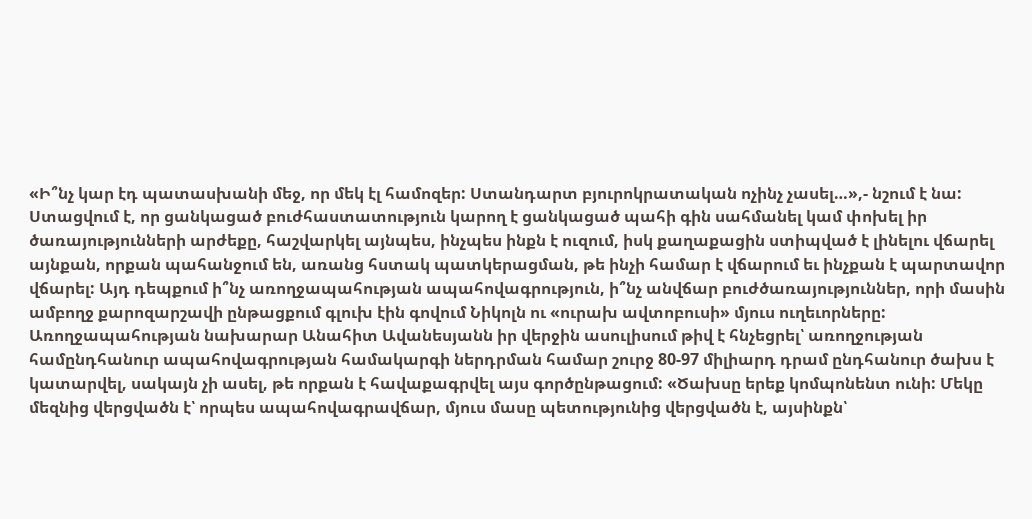«Ի՞նչ կար էդ պատասխանի մեջ, որ մեկ էլ համոզեր: Ստանդարտ բյուրոկրատական ոչինչ չասել…»,- նշում է նա:
Ստացվում է, որ ցանկացած բուժհաստատություն կարող է ցանկացած պահի գին սահմանել կամ փոխել իր ծառայությունների արժեքը, հաշվարկել այնպես, ինչպես ինքն է ուզում, իսկ քաղաքացին ստիպված է լինելու վճարել այնքան, որքան պահանջում են, առանց հստակ պատկերացման, թե ինչի համար է վճարում եւ ինչքան է պարտավոր վճարել: Այդ դեպքում ի՞նչ առողջապահության ապահովագրություն, ի՞նչ անվճար բուժծառայություններ, որի մասին ամբողջ քարոզարշավի ընթացքում գլուխ էին գովում Նիկոլն ու «ուրախ ավտոբուսի» մյուս ուղեւորները:
Առողջապահության նախարար Անահիտ Ավանեսյանն իր վերջին ասուլիսում թիվ է հնչեցրել՝ առողջության համընդհանուր ապահովագրության համակարգի ներդրման համար շուրջ 80-97 միլիարդ դրամ ընդհանուր ծախս է կատարվել, սակայն չի ասել, թե որքան է հավաքագրվել այս գործընթացում: «Ծախսը երեք կոմպոնենտ ունի: Մեկը մեզնից վերցվածն է՝ որպես ապահովագրավճար, մյուս մասը պետությունից վերցվածն է, այսինքն՝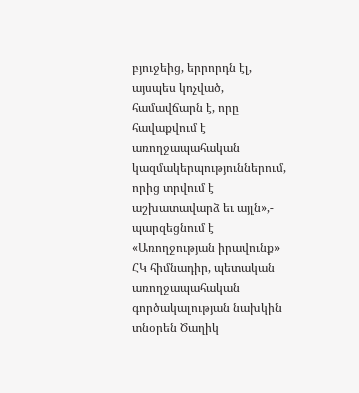բյուջեից, երրորդն էլ, այսպես կոչված, համավճարն է, որը հավաքվում է առողջապահական կազմակերպություններում, որից տրվում է աշխատավարձ եւ այլն»,- պարզեցնում է «Առողջության իրավունք» ՀԿ հիմնադիր, պետական առողջապահական գործակալության նախկին տնօրեն Ծաղիկ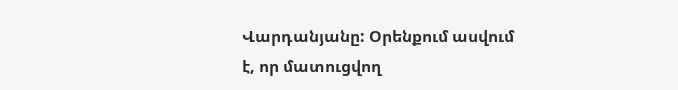Վարդանյանը: Օրենքում ասվում է, որ մատուցվող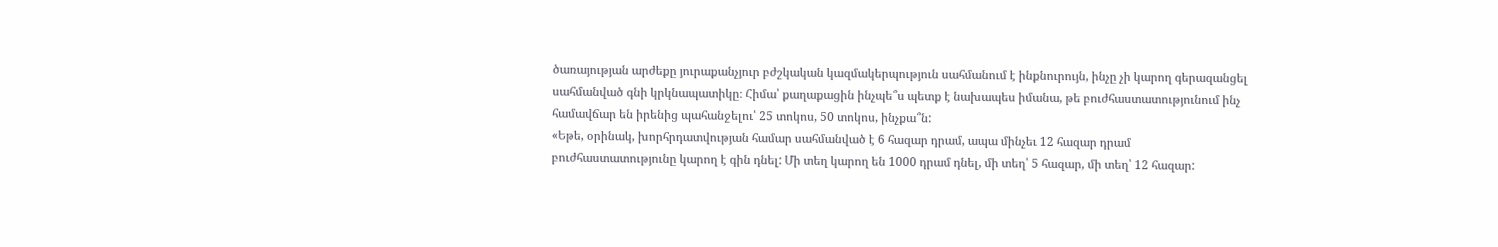ծառայության արժեքը յուրաքանչյուր բժշկական կազմակերպություն սահմանում է ինքնուրույն, ինչը չի կարող գերազանցել սահմանված գնի կրկնապատիկը։ Հիմա՝ քաղաքացին ինչպե՞ս պետք է նախապես իմանա, թե բուժհաստատությունում ինչ համավճար են իրենից պահանջելու՝ 25 տոկոս, 50 տոկոս, ինչքա՞ն:
«Եթե, օրինակ, խորհրդատվության համար սահմանված է 6 հազար դրամ, ապա մինչեւ 12 հազար դրամ բուժհաստատությունը կարող է գին դնել: Մի տեղ կարող են 1000 դրամ դնել, մի տեղ՝ 5 հազար, մի տեղ՝ 12 հազար: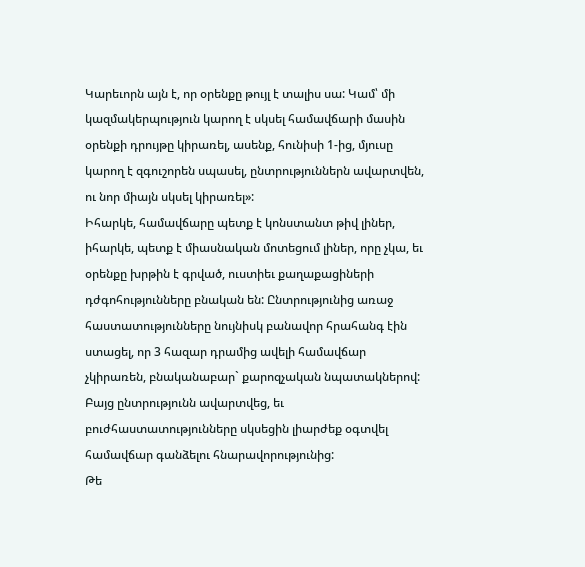Կարեւորն այն է, որ օրենքը թույլ է տալիս սա: Կամ՝ մի կազմակերպություն կարող է սկսել համավճարի մասին օրենքի դրույթը կիրառել, ասենք, հունիսի 1-ից, մյուսը կարող է զգուշորեն սպասել, ընտրություններն ավարտվեն, ու նոր միայն սկսել կիրառել»:
Իհարկե, համավճարը պետք է կոնստանտ թիվ լիներ, իհարկե, պետք է միասնական մոտեցում լիներ, որը չկա, եւ օրենքը խրթին է գրված, ուստիեւ քաղաքացիների դժգոհությունները բնական են: Ընտրությունից առաջ հաստատությունները նույնիսկ բանավոր հրահանգ էին ստացել, որ 3 հազար դրամից ավելի համավճար չկիրառեն, բնականաբար` քարոզչական նպատակներով: Բայց ընտրությունն ավարտվեց, եւ բուժհաստատությունները սկսեցին լիարժեք օգտվել համավճար գանձելու հնարավորությունից:
Թե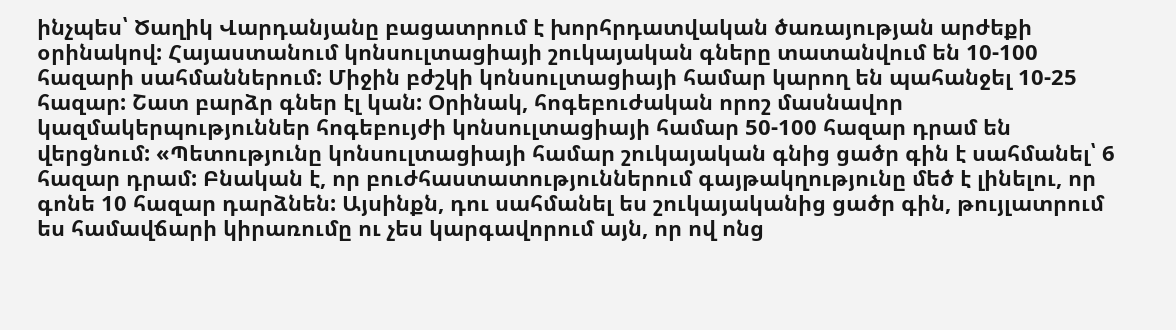ինչպես՝ Ծաղիկ Վարդանյանը բացատրում է խորհրդատվական ծառայության արժեքի օրինակով: Հայաստանում կոնսուլտացիայի շուկայական գները տատանվում են 10-100 հազարի սահմաններում: Միջին բժշկի կոնսուլտացիայի համար կարող են պահանջել 10-25 հազար: Շատ բարձր գներ էլ կան: Օրինակ, հոգեբուժական որոշ մասնավոր կազմակերպություններ հոգեբույժի կոնսուլտացիայի համար 50-100 հազար դրամ են վերցնում: «Պետությունը կոնսուլտացիայի համար շուկայական գնից ցածր գին է սահմանել՝ 6 հազար դրամ: Բնական է, որ բուժհաստատություններում գայթակղությունը մեծ է լինելու, որ գոնե 10 հազար դարձնեն: Այսինքն, դու սահմանել ես շուկայականից ցածր գին, թույլատրում ես համավճարի կիրառումը ու չես կարգավորում այն, որ ով ոնց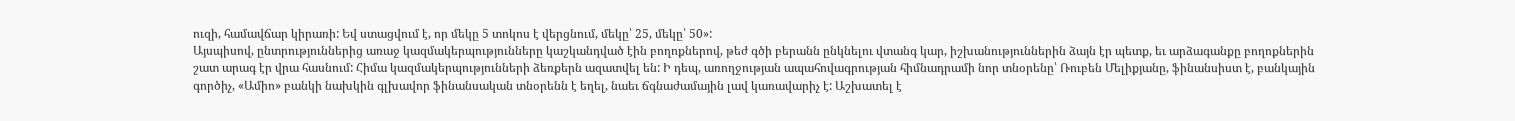ուզի, համավճար կիրառի: Եվ ստացվում է, որ մեկը 5 տոկոս է վերցնում, մեկը՝ 25, մեկը՝ 50»:
Այսպիսով, ընտրություններից առաջ կազմակերպությունները կաշկանդված էին բողոքներով, թեժ գծի բերանն ընկնելու վտանգ կար, իշխանություններին ձայն էր պետք, եւ արձագանքը բողոքներին շատ արագ էր վրա հասնում: Հիմա կազմակերպությունների ձեռքերն ազատվել են: Ի դեպ, առողջության ապահովագրության հիմնադրամի նոր տնօրենը՝ Ռուբեն Մելիքյանը, ֆինանսիստ է, բանկային գործիչ, «Ամիո» բանկի նախկին գլխավոր ֆինանսական տնօրենն է եղել, նաեւ ճգնաժամային լավ կառավարիչ է: Աշխատել է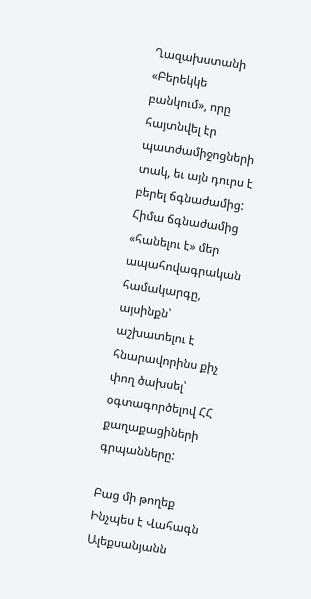Ղազախստանի «Բերեկկե բանկում», որը հայտնվել էր պատժամիջոցների տակ, եւ այն դուրս է բերել ճգնաժամից: Հիմա ճգնաժամից «հանելու է» մեր ապահովագրական համակարգը, այսինքն՝ աշխատելու է հնարավորինս քիչ փող ծախսել՝ օգտագործելով ՀՀ քաղաքացիների գրպանները:

Բաց մի թողեք
Ինչպես է Վահագն Ալեքսանյանն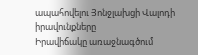ապահովելու Յոնջլախցի Վալոդի իրավունքները
Իրավիճակը առաջնագծում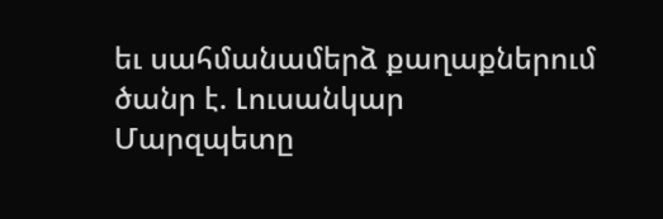եւ սահմանամերձ քաղաքներում ծանր է. Լուսանկար
Մարզպետը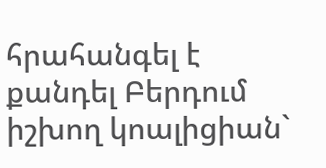հրահանգել է քանդել Բերդում իշխող կոալիցիան`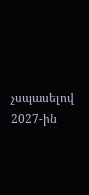չսպասելով 2027-ին